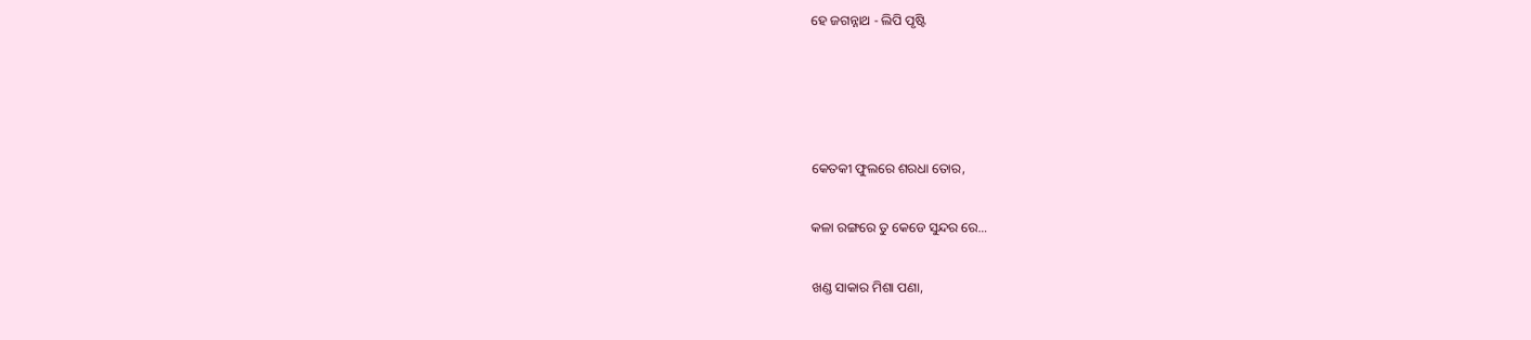ହେ ଜଗନ୍ନାଥ - ଲିପି ପୃଷ୍ଟି




କେତକୀ ଫୁଲରେ ଶରଧା ତୋର,

କଳା ରଙ୍ଗରେ ତୁ କେଡେ ସୁନ୍ଦର ରେ...

ଖଣ୍ଡ ସାକାର ମିଶା ପଣା,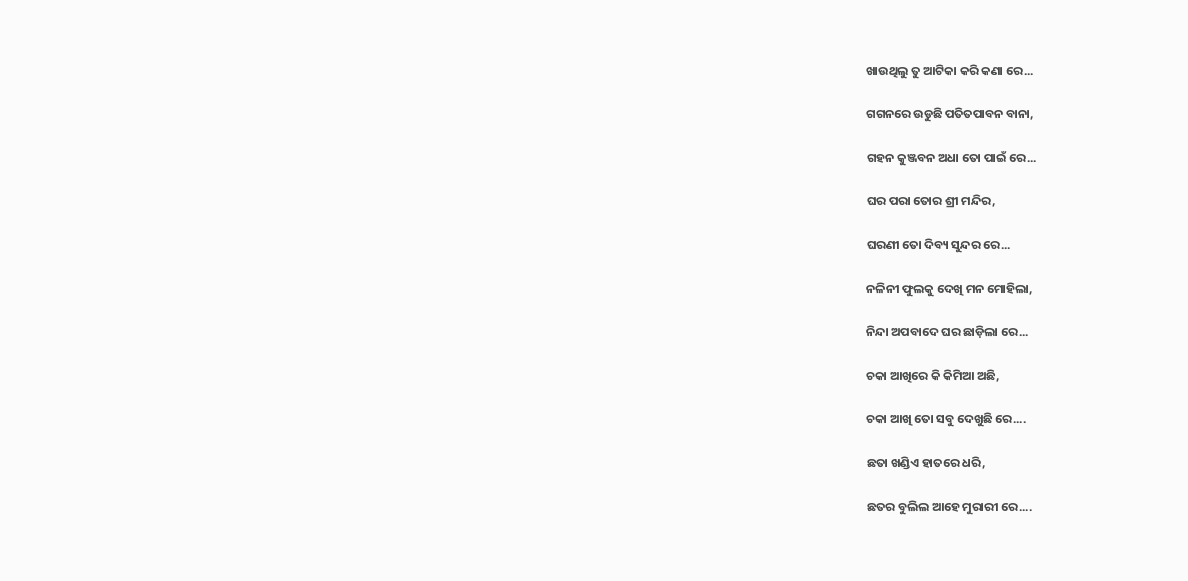ଖାଉଥିଲୁ ତୁ ଆଟିକା କରି କଣା ରେ...

ଗଗନରେ ଉଡୁଛି ପତିତପାବନ ବାନା,

ଗହନ କୁଞ୍ଜବନ ଅଧା ତୋ ପାଇଁ ରେ...

ଘର ପରା ତୋର ଶ୍ରୀ ମନ୍ଦିର,

ଘରଣୀ ତୋ ଦିବ୍ୟ ସୁନ୍ଦର ରେ...

ନଳିନୀ ଫୁଲକୁ ଦେଖି ମନ ମୋହିଲା,

ନିନ୍ଦା ଅପବାଦେ ଘର ଛାଡ଼ିଲା ରେ...

ଚକା ଆଖିରେ କି କିମିଆ ଅଛି,

ଚକା ଆଖି ତୋ ସବୁ ଦେଖୁଛି ରେ....

ଛତା ଖଣ୍ଡିଏ ହାତରେ ଧରି,

ଛତର ବୁଲିଲ ଆହେ ମୁରାରୀ ରେ....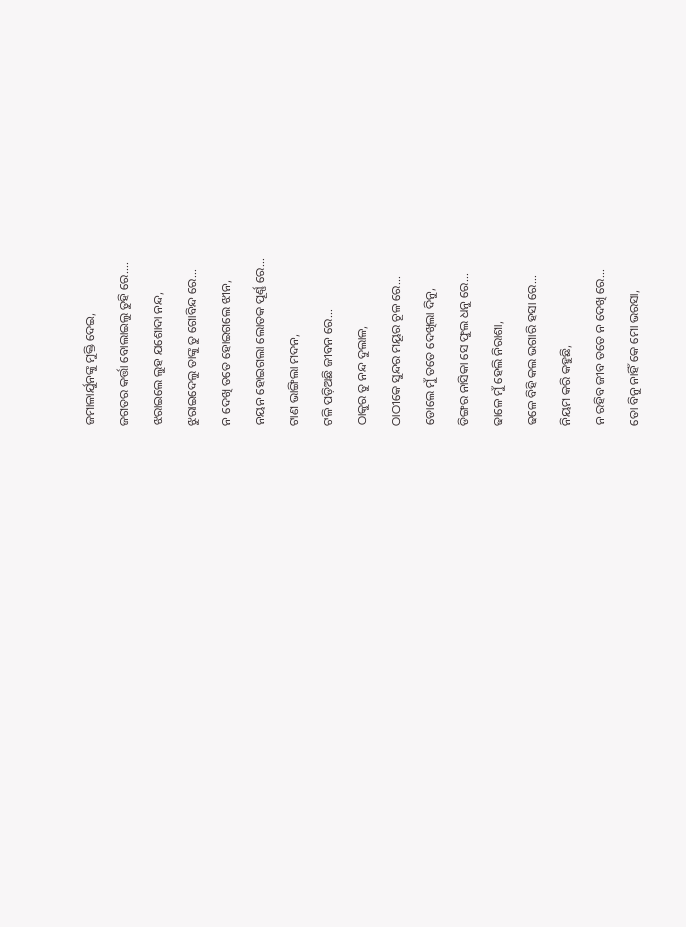ଜମାଳାର୍ଯୁନଙ୍କୁ ମୁକ୍ତି ଦେଇ,

ଜଗତର କର୍ତ୍ତା ବୋଲାଇଲୁ ତୁହି ରେ....

ଝରାଇଲେ ଲୁହ ଯଶୋଦା ନନ୍ଦ,

ଝୁରାଇଦେଲୁ ତାଙ୍କୁ ତୁ ଗୋବିନ୍ଦ ରେ...

ନ ଦେଖି ତତେ ହୋଇଗଲେ ଝୀନ,

ନୟନ ହୋଇଗଲା ଲୋତକ ପୂର୍ଣ୍ଣ ରେ...

ଟାଣ ଭାଙ୍ଗିଲା ମଦନ,

ଟଳି ପଡ଼ିଅଛି ଜୀବନ ରେ...

ଠାକୁର ତୁ ନନ୍ଦ ଦୁଲାଳ,

ଠାଠୀକେ ସୁନ୍ଦର ମୟୂର ଚୂଳ ରେ...

ଡୋଲେ ମୁଁ ତତେ ଦେଖିଲା ଦିନୁ,

ଡିଙ୍ଗର ନାସିକା ସେ ଫୁଲ ଧନୁ ରେ...

ଢାଳେ ମୁଁ ହେଲି ନିରାଶା,

ଢଳେ ବିହି କଲ ଭଗାରି ହସା ରେ...

ନିୟମ କରି କହୁଛି,

ନ ରହିବ ଜୀବ ତତେ ନ ଦେଖି ରେ...

ତୋ ବିନୁ ନାହିଁ କେ ମୋ ଭରସା,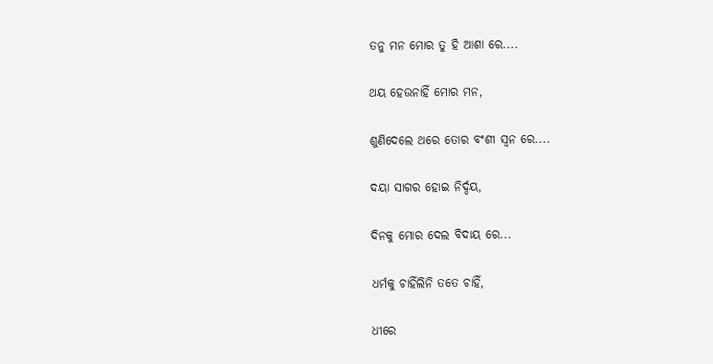ତନୁ ମନ ମୋର ତୁ ହି ଆଶା ରେ....

ଥୟ ହେଉନାହିଁ ମୋର ମନ,

ଶୁଣିଦେଲେ ଥରେ ତୋର ବଂଶୀ ସ୍ୱନ ରେ....

ଦୟା ସାଗର ହୋଇ ନିର୍ଦ୍ଦୟ,

ଦିନକୁ ମୋର ଦେଲ ବିଦାୟ ରେ...

ଧର୍ମକୁ ଚାହିଁଲିନି ତତେ ଚାହିଁ,

ଧୀରେ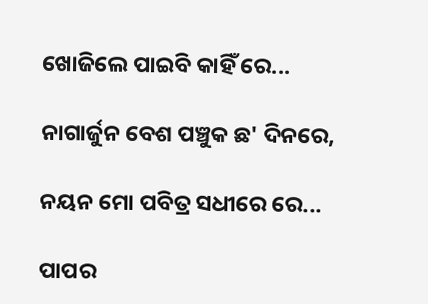ଖୋଜିଲେ ପାଇବି କାହିଁ ରେ...

ନାଗାର୍ଜୁନ ବେଶ ପଞ୍ଚୁକ ଛ' ଦିନରେ,

ନୟନ ମୋ ପବିତ୍ର ସଧୀରେ ରେ...

ପାପର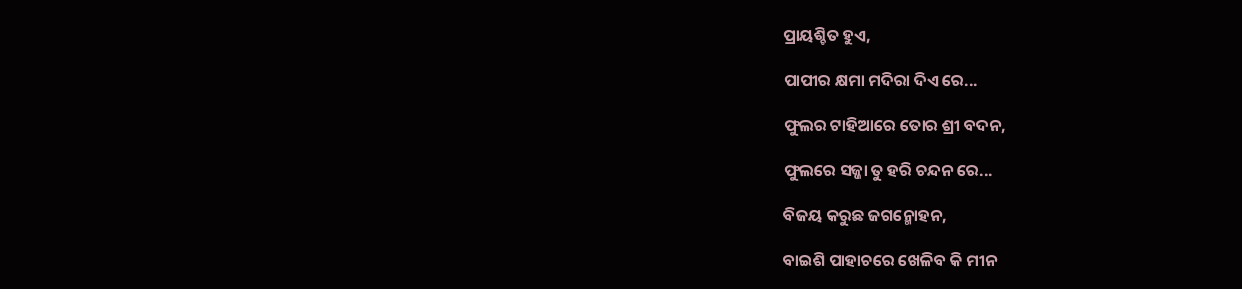ପ୍ରାୟଶ୍ଚିତ ହୁଏ,

ପାପୀର କ୍ଷମା ମଦିରା ଦିଏ ରେ...

ଫୁଲର ଟାହିଆରେ ତୋର ଶ୍ରୀ ବଦନ,

ଫୁଲରେ ସଜ୍ଜା ତୁ ହରି ଚନ୍ଦନ ରେ...

ବିଜୟ କରୁଛ ଜଗନ୍ମୋହନ,

ବାଇଶି ପାହାଚରେ ଖେଳିବ କି ମୀନ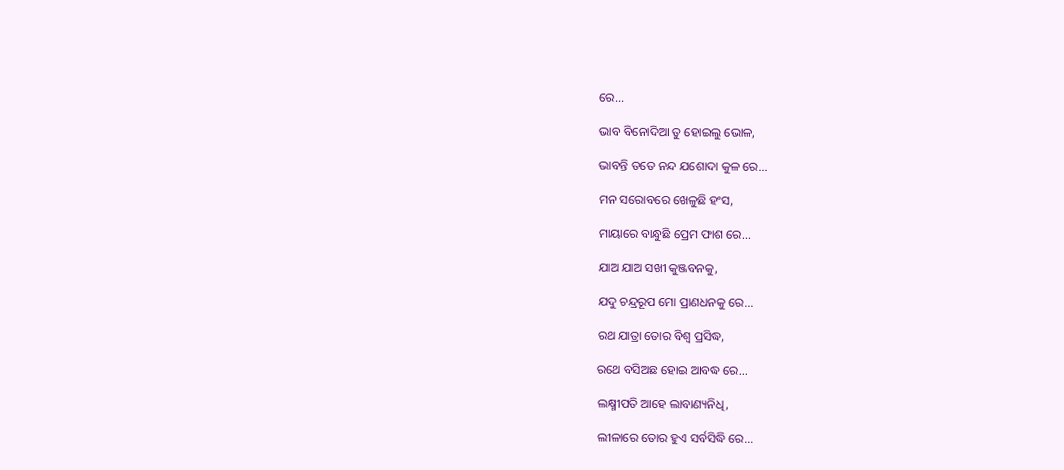ରେ...

ଭାବ ବିନୋଦିଆ ତୁ ହୋଇଲୁ ଭୋଳ,

ଭାବନ୍ତି ତତେ ନନ୍ଦ ଯଶୋଦା କୁଳ ରେ...

ମନ ସରୋବରେ ଖେଳୁଛି ହଂସ,

ମାୟାରେ ବାନ୍ଧୁଛି ପ୍ରେମ ଫାଶ ରେ...

ଯାଅ ଯାଅ ସଖୀ କୁଞ୍ଜବନକୁ,

ଯଦୁ ଚନ୍ଦ୍ରରୂପ ମୋ ପ୍ରାଣଧନକୁ ରେ...

ରଥ ଯାତ୍ରା ତୋର ବିଶ୍ଵ ପ୍ରସିଦ୍ଧ,

ରଥେ ବସିଅଛ ହୋଇ ଆବଦ୍ଧ ରେ...

ଲକ୍ଷ୍ମୀପତି ଆହେ ଲାବାଣ୍ୟନିଧି,

ଲୀଳାରେ ତୋର ହୁଏ ସର୍ବସିଦ୍ଧି ରେ...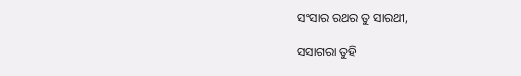ସଂସାର ରଥର ତୁ ସାରଥୀ,

ସସାଗରା ତୁହି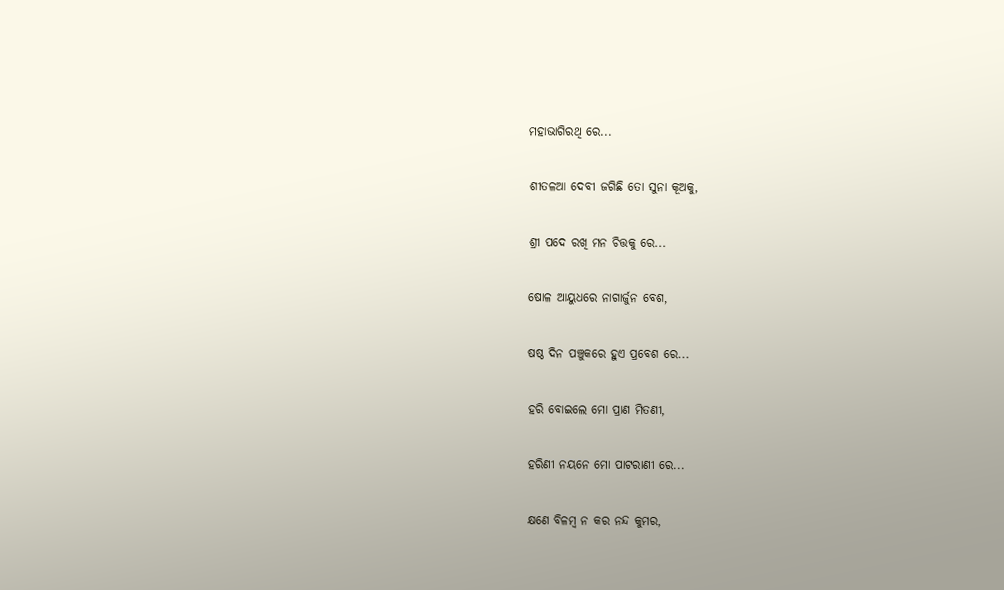ମହାଭାଗିରଥି ରେ...

ଶୀତଳଆ ଦେବୀ ଜଗିଛି ତୋ ସୁନା କୂଅକୁ,

ଶ୍ରୀ ପଦେ ରଖି ମନ ଚିତ୍ତକୁ ରେ...

ଷୋଳ ଆୟୁଧରେ ନାଗାର୍ଜୁନ ବେଶ,

ଷଷ୍ଠ ଦିନ ପଞ୍ଚୁକରେ ହୁଏ ପ୍ରବେଶ ରେ...

ହରି ବୋଇଲେ ମୋ ପ୍ରାଣ ମିତଣୀ,

ହରିଣୀ ନୟନେ ମୋ ପାଟରାଣୀ ରେ...

କ୍ଷଣେ ବିଳମ୍ବ ନ କର ନନ୍ଦ କୁମର,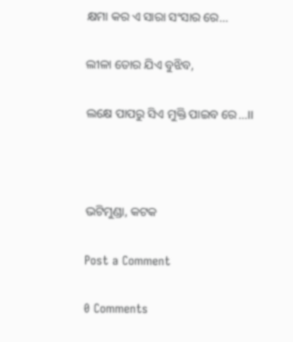କ୍ଷମା କର ଏ ସାରା ସଂସାର ରେ...

ଲୀଳା ତୋର ଯିଏ ବୁଝିବ,

ଲକ୍ଷେ ପାପରୁ ସିଏ ମୁକ୍ତି ପାଇବ ରେ...।।



ଭଟିମୁଣ୍ଡା, କଟକ

Post a Comment

0 Comments